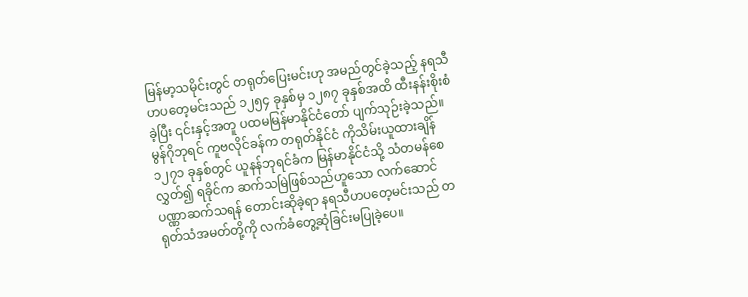မြန်မာ့သမိုင်းတွင် တရုတ်ပြေးမင်းဟု အမည်တွင်ခဲ့သည့် နရသီဟပတေ့မင်းသည် ၁၂၅၄ ခုနှစ်မှ ၁၂၈၇ ခုနှစ်အထိ ထီးနန်းစိုးစံခဲ့ပြီး ၎င်းနှင့်အတူ ပထမမြန်မာနိုင်ငံတော် ပျက်သုဉ်းခဲ့သည်။
မွန်ဂိုဘုရင် ကူဗလိုင်ခန်က တရုတ်နိုင်ငံ ကိုသိမ်းယူထားချိန် ၁၂၇၁ ခုနှစ်တွင် ယူနန်ဘုရင်ခံက မြန်မာနိုင်ငံသို့ သံတမန်စေလွှတ်၍ ရခိုင်က ဆက်သမြဲဖြစ်သည်ဟူသော လက်ဆောင်ပဏ္ဏာဆက်သရန် တောင်းဆိုခဲ့ရာ နရသီဟပတေ့မင်းသည် တရုတ်သံအမတ်တို့ကို လက်ခံတွေ့ဆုံခြင်းမပြုခဲ့ပေ။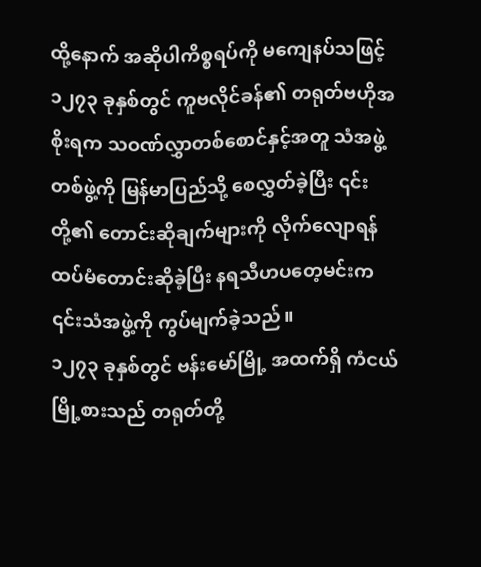ထို့နောက် အဆိုပါကိစ္စရပ်ကို မကျေနပ်သဖြင့် ၁၂၇၃ ခုနှစ်တွင် ကူဗလိုင်ခန်၏ တရုတ်ဗဟိုအစိုးရက သဝဏ်လွှာတစ်စောင်နှင့်အတူ သံအဖွဲ့တစ်ဖွဲ့ကို မြန်မာပြည်သို့ စေလွှတ်ခဲ့ပြီး ၎င်းတို့၏ တောင်းဆိုချက်များကို လိုက်လျောရန် ထပ်မံတောင်းဆိုခဲ့ပြီး နရသီဟပတေ့မင်းက ၎င်းသံအဖွဲ့ကို ကွပ်မျက်ခဲ့သည်။
၁၂၇၃ ခုနှစ်တွင် ဗန်းမော်မြို့ အထက်ရှိ ကံငယ်မြို့စားသည် တရုတ်တို့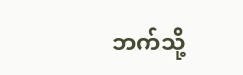ဘက်သို့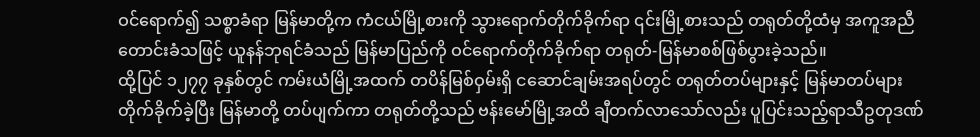ဝင်ရောက်၍ သစ္စာခံရာ မြန်မာတို့က ကံငယ်မြို့စားကို သွားရောက်တိုက်ခိုက်ရာ ၎င်းမြို့စားသည် တရုတ်တို့ထံမှ အကူအညီ တောင်းခံသဖြင့် ယူနန်ဘုရင်ခံသည် မြန်မာပြည်ကို ဝင်ရောက်တိုက်ခိုက်ရာ တရုတ်-မြန်မာစစ်ဖြစ်ပွားခဲ့သည်။
ထို့ပြင် ၁၂၇၇ ခုနှစ်တွင် ကမ်းယံမြို့အထက် တပိန်မြစ်ဝှမ်းရှိ ငဆောင်ချမ်းအရပ်တွင် တရုတ်တပ်များနှင့် မြန်မာတပ်များ တိုက်ခိုက်ခဲ့ပြီး မြန်မာတို့ တပ်ပျက်ကာ တရုတ်တို့သည် ဗန်းမော်မြို့အထိ ချီတက်လာသော်လည်း ပူပြင်းသည့်ရာသီဥတုဒဏ်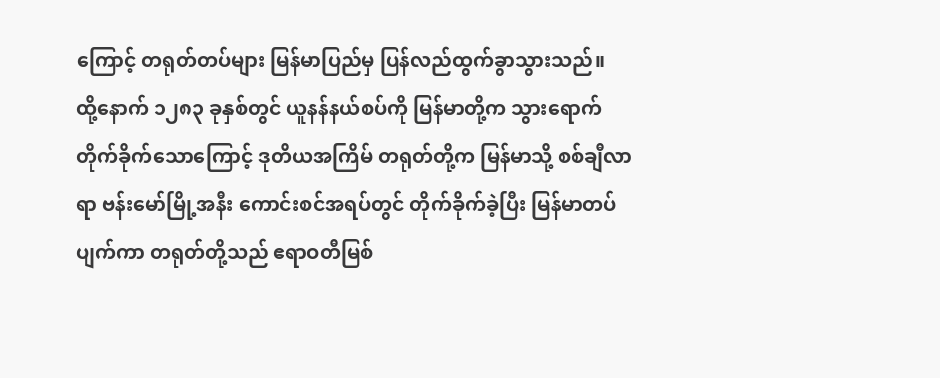ကြောင့် တရုတ်တပ်များ မြန်မာပြည်မှ ပြန်လည်ထွက်ခွာသွားသည်။
ထို့နောက် ၁၂၈၃ ခုနှစ်တွင် ယူနန်နယ်စပ်ကို မြန်မာတို့က သွားရောက်တိုက်ခိုက်သောကြောင့် ဒုတိယအကြိမ် တရုတ်တို့က မြန်မာသို့ စစ်ချီလာရာ ဗန်းမော်မြို့အနီး ကောင်းစင်အရပ်တွင် တိုက်ခိုက်ခဲ့ပြီး မြန်မာတပ်ပျက်ကာ တရုတ်တို့သည် ဧရာဝတီမြစ်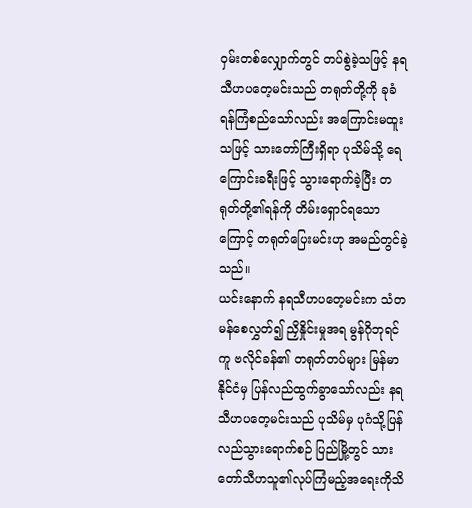ဝှမ်းတစ်လျှောက်တွင် တပ်စွဲခဲ့သဖြင့် နရသီဟပတေ့မင်းသည် တရုတ်တို့ကို ခုခံရန်ကြံစည်သော်လည်း အကြောင်းမထူးသဖြင့် သားတော်ကြီးရှိရာ ပုသိမ်သို့ ရေကြောင်းခရီးဖြင့် သွားရောက်ခဲ့ပြီး တရုတ်တို့၏ရန်ကို တိမ်းရှောင်ရသောကြောင့် တရုတ်ပြေးမင်းဟု အမည်တွင်ခဲ့သည်။
ယင်းနောက် နရသီဟပတေ့မင်းက သံတမန်စေလွှတ်၍ ညှိနှိုင်းမှုအရ မွန်ဂိုဘုရင်ကူ ဗလိုင်ခန်၏ တရုတ်တပ်များ မြန်မာနိုင်ငံမှ ပြန်လည်ထွက်ခွာသော်လည်း နရသီဟပတေ့မင်းသည် ပုသိမ်မှ ပုဂံသို့ပြန်လည်သွားရောက်စဉ် ပြည်မြို့တွင် သားတော်သီဟသူ၏လုပ်ကြံမည့်အရေးကိုသိ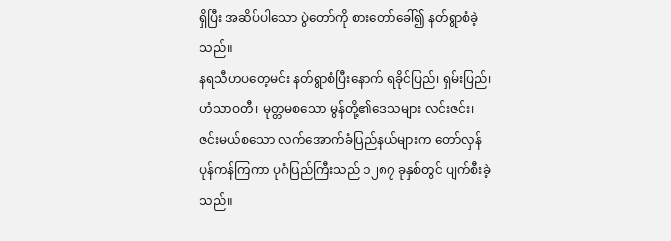ရှိပြီး အဆိပ်ပါသော ပွဲတော်ကို စားတော်ခေါ်၍ နတ်ရွာစံခဲ့သည်။
နရသီဟပတေ့မင်း နတ်ရွာစံပြီးနောက် ရခိုင်ပြည်၊ ရှမ်းပြည်၊ ဟံသာဝတီ၊ မုတ္တမစသော မွန်တို့၏ဒေသများ လင်းဇင်း၊ ဇင်းမယ်စသော လက်အောက်ခံပြည်နယ်များက တော်လှန်ပုန်ကန်ကြကာ ပုဂံပြည်ကြီးသည် ၁၂၈၇ ခုနှစ်တွင် ပျက်စီးခဲ့သည်။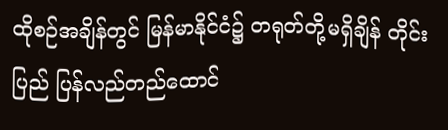ထိုစဉ်အချိန်တွင် မြန်မာနိုင်ငံ၌ တရုတ်တို့မရှိချိန် တိုင်းပြည် ပြန်လည်တည်ထောင်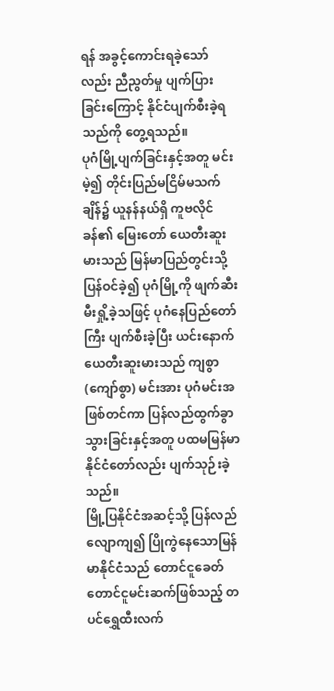ရန် အခွင့်ကောင်းရခဲ့သော်လည်း ညီညွတ်မှု ပျက်ပြားခြင်းကြောင့် နိုင်ငံပျက်စီးခဲ့ရသည်ကို တွေ့ရသည်။
ပုဂံမြို့ပျက်ခြင်းနှင့်အတူ မင်းမဲ့၍ တိုင်းပြည်မငြိမ်မသက်ချိန်၌ ယူနန်နယ်ရှိ ကူဗလိုင်ခန်၏ မြေးတော် ယေတီးဆူးမားသည် မြန်မာပြည်တွင်းသို့ ပြန်ဝင်ခဲ့၍ ပုဂံမြို့ကို ဖျက်ဆီးမီးရှို့ခဲ့သဖြင့် ပုဂံနေပြည်တော်ကြီး ပျက်စီးခဲ့ပြီး ယင်းနောက် ယေတီးဆူးမားသည် ကျစွာ (ကျော်စွာ) မင်းအား ပုဂံမင်းအဖြစ်တင်ကာ ပြန်လည်ထွက်ခွာသွားခြင်းနှင့်အတူ ပထမမြန်မာနိုင်ငံတော်လည်း ပျက်သုဉ်းခဲ့သည်။
မြို့ပြနိုင်ငံအဆင့်သို့ ပြန်လည်လျောကျ၍ ပြိုကွဲနေသောမြန်မာနိုင်ငံသည် တောင်ငူခေတ် တောင်ငူမင်းဆက်ဖြစ်သည့် တပင်ရွှေထီးလက်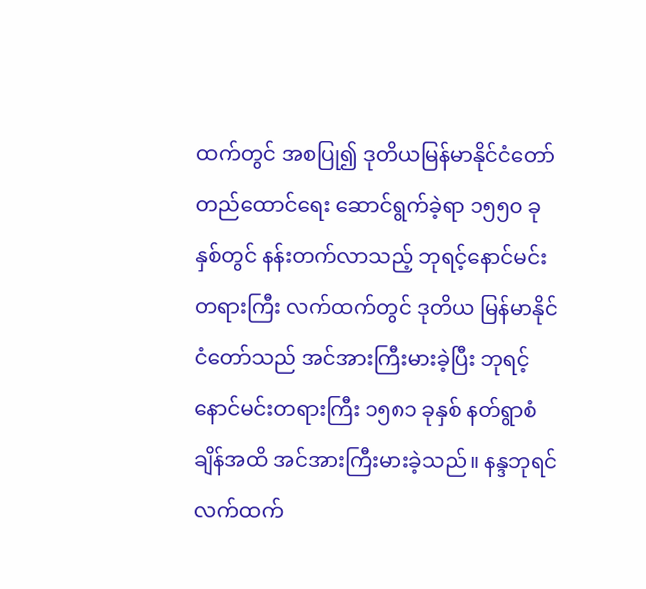ထက်တွင် အစပြု၍ ဒုတိယမြန်မာနိုင်ငံတော် တည်ထောင်ရေး ဆောင်ရွက်ခဲ့ရာ ၁၅၅၀ ခုနှစ်တွင် နန်းတက်လာသည့် ဘုရင့်နောင်မင်းတရားကြီး လက်ထက်တွင် ဒုတိယ မြန်မာနိုင်ငံတော်သည် အင်အားကြီးမားခဲ့ပြီး ဘုရင့်နောင်မင်းတရားကြီး ၁၅၈၁ ခုနှစ် နတ်ရွာစံချိန်အထိ အင်အားကြီးမားခဲ့သည်။ နန္ဒဘုရင်လက်ထက်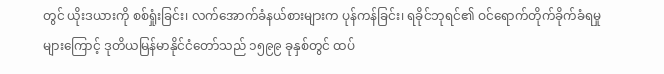တွင် ယိုးဒယားကို စစ်ရှုံးခြင်း၊ လက်အောက်ခံနယ်စားများက ပုန်ကန်ခြင်း၊ ရခိုင်ဘုရင်၏ ဝင်ရောက်တိုက်ခိုက်ခံရမှုများကြောင့် ဒုတိယမြန်မာနိုင်ငံတော်သည် ၁၅၉၉ ခုနှစ်တွင် ထပ်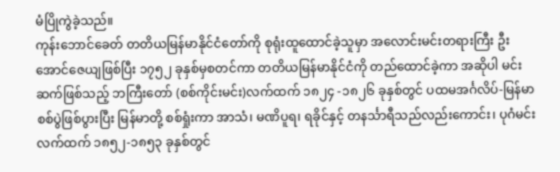မံပြိုကွဲခဲ့သည်။
ကုန်းဘောင်ခေတ် တတိယမြန်မာနိုင်ငံတော်ကို စုရုံးထူထောင်ခဲ့သူမှာ အလောင်းမင်းတရားကြီး ဦးအောင်ဇေယျဖြစ်ပြီး ၁၇၅၂ ခုနှစ်မှစတင်ကာ တတိယမြန်မာနိုင်ငံကို တည်ထောင်ခဲ့ကာ အဆိုပါ မင်းဆက်ဖြစ်သည့် ဘကြီးတော် (စစ်ကိုင်းမင်း)လက်ထက် ၁၈၂၄ -၁၈၂၆ ခုနှစ်တွင် ပထမအင်္ဂလိပ်-မြန်မာ စစ်ပွဲဖြစ်ပွားပြီး မြန်မာတို့ စစ်ရှုံးကာ အာသံ၊ မဏိပူရ၊ ရခိုင်နှင့် တနင်္သာရီသည်လည်းကောင်း၊ ပုဂံမင်းလက်ထက် ၁၈၅၂-၁၈၅၃ ခုနှစ်တွင်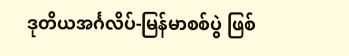ဒုတိယအင်္ဂလိပ်-မြန်မာစစ်ပွဲ ဖြစ်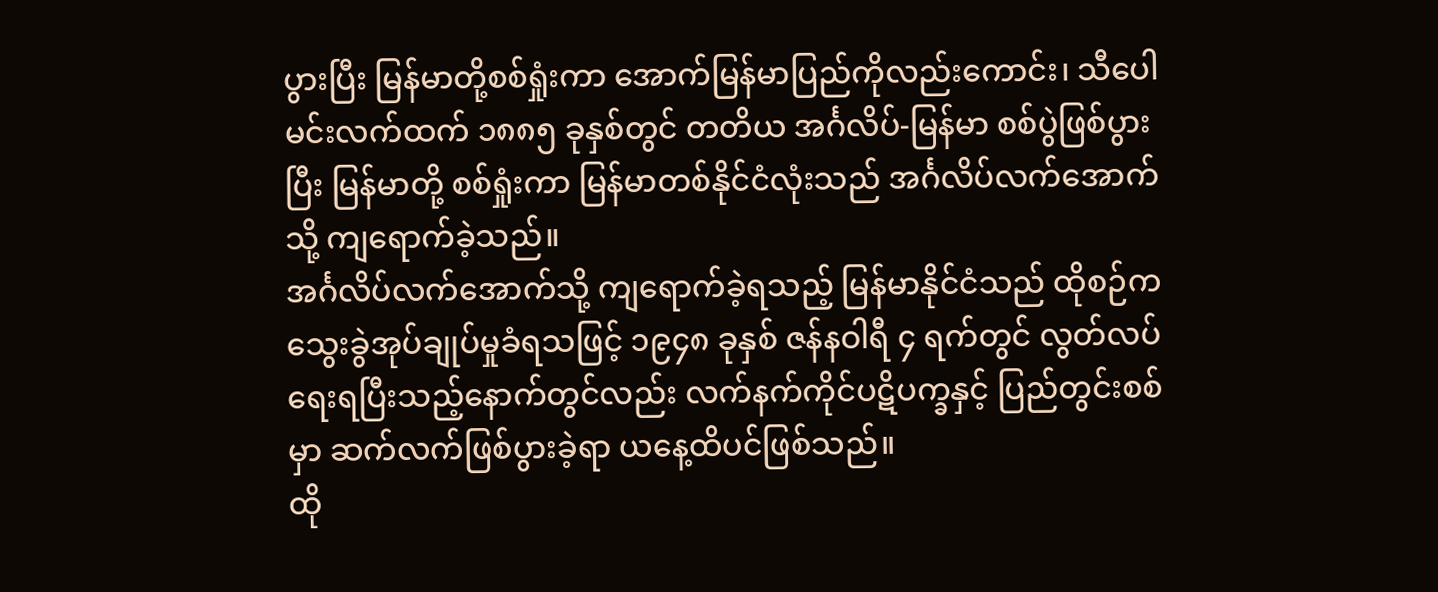ပွားပြီး မြန်မာတို့စစ်ရှုံးကာ အောက်မြန်မာပြည်ကိုလည်းကောင်း၊ သီပေါမင်းလက်ထက် ၁၈၈၅ ခုနှစ်တွင် တတိယ အင်္ဂလိပ်-မြန်မာ စစ်ပွဲဖြစ်ပွားပြီး မြန်မာတို့ စစ်ရှုံးကာ မြန်မာတစ်နိုင်ငံလုံးသည် အင်္ဂလိပ်လက်အောက်သို့ ကျရောက်ခဲ့သည်။
အင်္ဂလိပ်လက်အောက်သို့ ကျရောက်ခဲ့ရသည့် မြန်မာနိုင်ငံသည် ထိုစဉ်က သွေးခွဲအုပ်ချုပ်မှုခံရသဖြင့် ၁၉၄၈ ခုနှစ် ဇန်နဝါရီ ၄ ရက်တွင် လွတ်လပ်ရေးရပြီးသည့်နောက်တွင်လည်း လက်နက်ကိုင်ပဋိပက္ခနှင့် ပြည်တွင်းစစ်မှာ ဆက်လက်ဖြစ်ပွားခဲ့ရာ ယနေ့ထိပင်ဖြစ်သည်။
ထို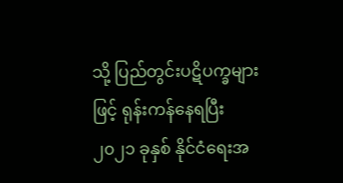သို့ ပြည်တွင်းပဋိပက္ခများဖြင့် ရုန်းကန်နေရပြီး ၂၀၂၁ ခုနှစ် နိုင်ငံရေးအ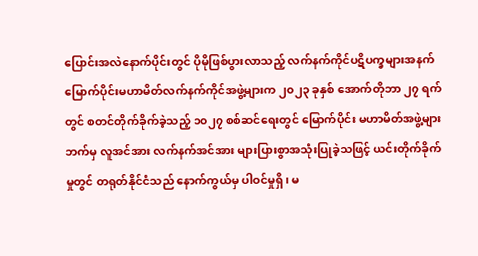ပြောင်းအလဲနောက်ပိုင်းတွင် ပိုမိုဖြစ်ပွားလာသည့် လက်နက်ကိုင်ပဋိပက္ခများအနက် မြောက်ပိုင်းမဟာမိတ်လက်နက်ကိုင်အဖွဲ့များက ၂၀၂၃ ခုနှစ် အောက်တိုဘာ ၂၇ ရက်တွင် စတင်တိုက်ခိုက်ခဲ့သည့် ၁၀၂၇ စစ်ဆင်ရေးတွင် မြောက်ပိုင်း မဟာမိတ်အဖွဲ့များဘက်မှ လူအင်အား လက်နက်အင်အား များပြားစွာအသုံးပြုခဲ့သဖြင့် ယင်းတိုက်ခိုက်မှုတွင် တရုတ်နိုင်ငံသည် နောက်ကွယ်မှ ပါဝင်မှုရှိ၊ မ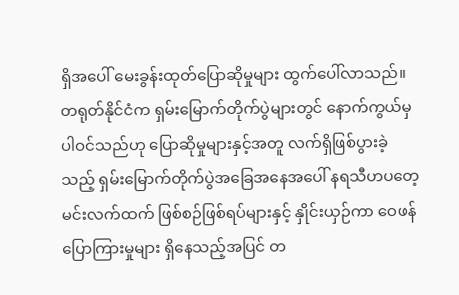ရှိအပေါ် မေးခွန်းထုတ်ပြောဆိုမှုများ ထွက်ပေါ်လာသည်။
တရုတ်နိုင်ငံက ရှမ်းမြောက်တိုက်ပွဲများတွင် နောက်ကွယ်မှ ပါဝင်သည်ဟု ပြောဆိုမှုများနှင့်အတူ လက်ရှိဖြစ်ပွားခဲ့သည့် ရှမ်းမြောက်တိုက်ပွဲအခြေအနေအပေါ် နရသီဟပတေ့မင်းလက်ထက် ဖြစ်စဉ်ဖြစ်ရပ်များနှင့် နှိုင်းယှဉ်ကာ ဝေဖန်ပြောကြားမှုများ ရှိနေသည့်အပြင် တ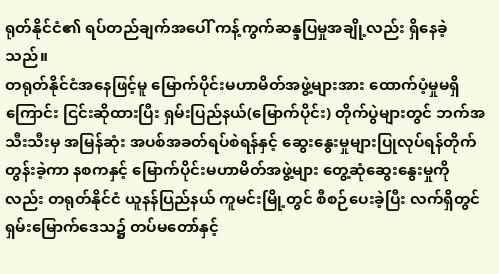ရုတ်နိုင်ငံ၏ ရပ်တည်ချက်အပေါ် ကန့်ကွက်ဆန္ဒပြမှုအချို့လည်း ရှိနေခဲ့သည်။
တရုတ်နိုင်ငံအနေဖြင့်မူ မြောက်ပိုင်းမဟာမိတ်အဖွဲ့များအား ထောက်ပံ့မှုမရှိကြောင်း ငြင်းဆိုထားပြီး ရှမ်းပြည်နယ်(မြောက်ပိုင်း) တိုက်ပွဲများတွင် ဘက်အသီးသီးမှ အမြန်ဆုံး အပစ်အခတ်ရပ်စဲရန်နှင့် ဆွေးနွေးမှုများပြုလုပ်ရန်တိုက်တွန်းခဲ့ကာ နစကနှင့် မြောက်ပိုင်းမဟာမိတ်အဖွဲ့များ တွေ့ဆုံဆွေးနွေးမှုကိုလည်း တရုတ်နိုင်ငံ ယူနန်ပြည်နယ် ကူမင်းမြို့တွင် စီစဉ်ပေးခဲ့ပြီး လက်ရှိတွင် ရှမ်းမြောက်ဒေသ၌ တပ်မတော်နှင့်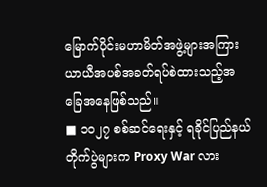မြောက်ပိုင်းမဟာမိတ်အဖွဲ့များအကြား ယာယီအပစ်အခတ်ရပ်စဲထားသည့်အခြေအနေဖြစ်သည်။
■ ၁၀၂၇ စစ်ဆင်ရေးနှင့် ရခိုင်ပြည်နယ်တိုက်ပွဲများက Proxy War လား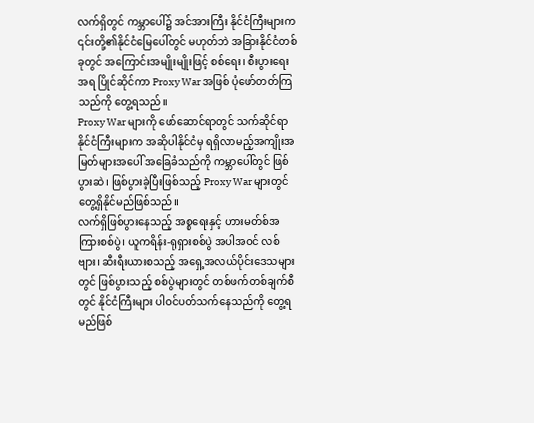လက်ရှိတွင် ကမ္ဘာပေါ်၌ အင်အားကြီး နိုင်ငံကြီးများက ၎င်းတို့၏နိုင်ငံမြေပေါ်တွင် မဟုတ်ဘဲ အခြားနိုင်ငံတစ်ခုတွင် အကြောင်းအမျိုးမျိုးဖြင့် စစ်ရေး၊ စီးပွားရေးအရ ပြိုင်ဆိုင်ကာ Proxy War အဖြစ် ပုံဖော်တတ်ကြသည်ကို တွေ့ရသည်။
Proxy War များကို ဖော်ဆောင်ရာတွင် သက်ဆိုင်ရာနိုင်ငံကြီးများက အဆိုပါနိုင်ငံမှ ရရှိလာမည့်အကျိုးအမြတ်များအပေါ် အခြေခံသည်ကို ကမ္ဘာပေါ်တွင် ဖြစ်ပွားဆဲ၊ ဖြစ်ပွားခဲ့ပြီးဖြစ်သည့် Proxy War များတွင် တွေ့ရှိနိုင်မည်ဖြစ်သည်။
လက်ရှိဖြစ်ပွားနေသည့် အစ္စရေးနှင့် ဟားမတ်စ်အကြားစစ်ပွဲ၊ ယူကရိန်း-ရုရှားစစ်ပွဲ အပါအဝင် လစ်ဗျား၊ ဆီးရီးယားစသည့် အရှေ့အလယ်ပိုင်းဒေသများတွင် ဖြစ်ပွားသည့် စစ်ပွဲများတွင် တစ်ဖက်တစ်ချက်စီတွင် နိုင်ငံကြီးများ ပါဝင်ပတ်သက်နေသည်ကို တွေ့ရမည်ဖြစ်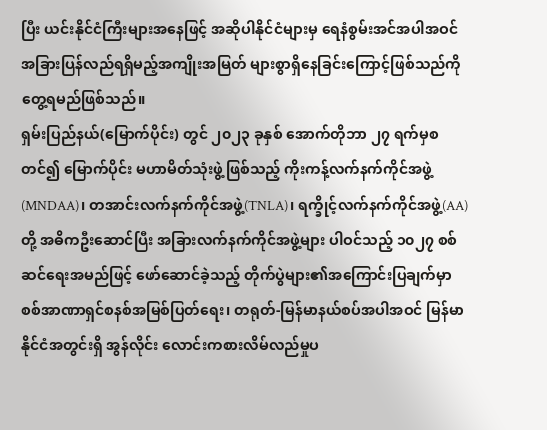ပြီး ယင်းနိုင်ငံကြီးများအနေဖြင့် အဆိုပါနိုင်ငံများမှ ရေနံစွမ်းအင်အပါအဝင် အခြားပြန်လည်ရရှိမည့်အကျိုးအမြတ် များစွာရှိနေခြင်းကြောင့်ဖြစ်သည်ကို တွေ့ရမည်ဖြစ်သည်။
ရှမ်းပြည်နယ်(မြောက်ပိုင်း) တွင် ၂၀၂၃ ခုနှစ် အောက်တိုဘာ ၂၇ ရက်မှစတင်၍ မြောက်ပိုင်း မဟာမိတ်သုံးဖွဲ့ဖြစ်သည့် ကိုးကန့်လက်နက်ကိုင်အဖွဲ့(MNDAA)၊ တအာင်းလက်နက်ကိုင်အဖွဲ့(TNLA)၊ ရက္ခိုင့်လက်နက်ကိုင်အဖွဲ့(AA)တို့ အဓိကဦးဆောင်ပြီး အခြားလက်နက်ကိုင်အဖွဲ့များ ပါဝင်သည့် ၁၀၂၇ စစ်ဆင်ရေးအမည်ဖြင့် ဖော်ဆောင်ခဲ့သည့် တိုက်ပွဲများ၏အကြောင်းပြချက်မှာ စစ်အာဏာရှင်စနစ်အမြစ်ပြတ်ရေး၊ တရုတ်-မြန်မာနယ်စပ်အပါအဝင် မြန်မာနိုင်ငံအတွင်းရှိ အွန်လိုင်း လောင်းကစားလိမ်လည်မှုပ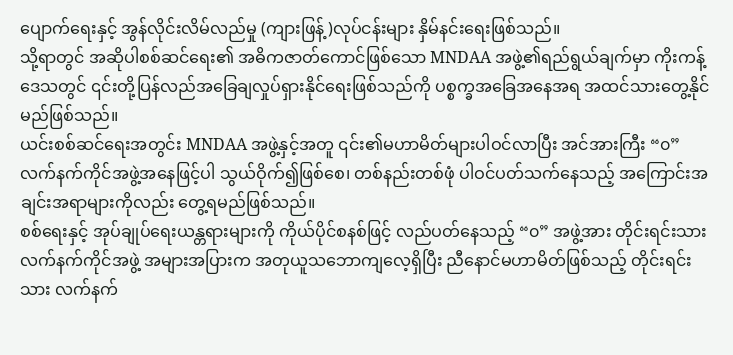ပျောက်ရေးနှင့် အွန်လိုင်းလိမ်လည်မှု (ကျားဖြန့်)လုပ်ငန်းများ နှိမ်နင်းရေးဖြစ်သည်။
သို့ရာတွင် အဆိုပါစစ်ဆင်ရေး၏ အဓိကဇာတ်ကောင်ဖြစ်သော MNDAA အဖွဲ့၏ရည်ရွယ်ချက်မှာ ကိုးကန့်ဒေသတွင် ၎င်းတို့ပြန်လည်အခြေချလှုပ်ရှားနိုင်ရေးဖြစ်သည်ကို ပစ္စက္ခအခြေအနေအရ အထင်သားတွေ့နိုင်မည်ဖြစ်သည်။
ယင်းစစ်ဆင်ရေးအတွင်း MNDAA အဖွဲ့နှင့်အတူ ၎င်း၏မဟာမိတ်များပါဝင်လာပြီး အင်အားကြီး “၀” လက်နက်ကိုင်အဖွဲ့အနေဖြင့်ပါ သွယ်ဝိုက်၍ဖြစ်စေ၊ တစ်နည်းတစ်ဖုံ ပါဝင်ပတ်သက်နေသည့် အကြောင်းအချင်းအရာများကိုလည်း တွေ့ရမည်ဖြစ်သည်။
စစ်ရေးနှင့် အုပ်ချုပ်ရေးယန္တရားများကို ကိုယ်ပိုင်စနစ်ဖြင့် လည်ပတ်နေသည့် “၀” အဖွဲ့အား တိုင်းရင်းသားလက်နက်ကိုင်အဖွဲ့ အများအပြားက အတုယူသဘောကျလေ့ရှိပြီး ညီနောင်မဟာမိတ်ဖြစ်သည့် တိုင်းရင်းသား လက်နက်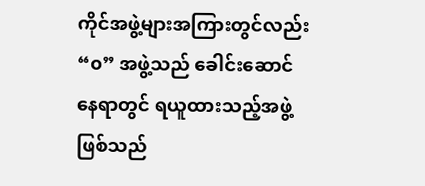ကိုင်အဖွဲ့များအကြားတွင်လည်း “၀” အဖွဲ့သည် ခေါင်းဆောင်နေရာတွင် ရယူထားသည့်အဖွဲ့ဖြစ်သည်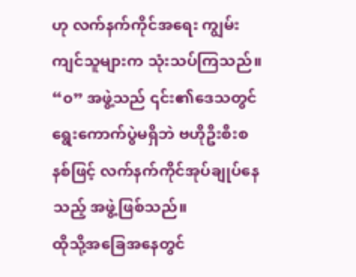ဟု လက်နက်ကိုင်အရေး ကျွမ်းကျင်သူများက သုံးသပ်ကြသည်။
“၀” အဖွဲ့သည် ၎င်း၏ဒေသတွင် ရွေးကောက်ပွဲမရှိဘဲ ဗဟိုဦးစီးစနစ်ဖြင့် လက်နက်ကိုင်အုပ်ချုပ်နေသည့် အဖွဲ့ဖြစ်သည်။
ထိုသို့အခြေအနေတွင်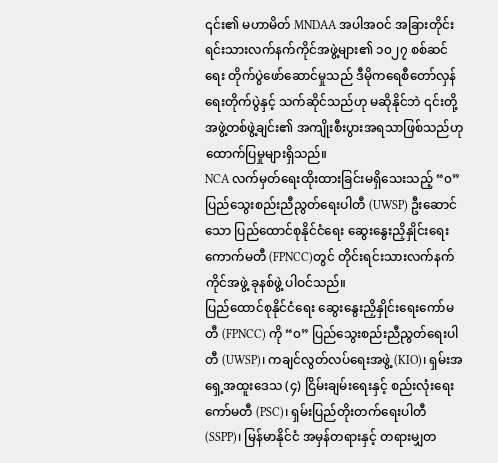၎င်း၏ မဟာမိတ် MNDAA အပါအဝင် အခြားတိုင်းရင်းသားလက်နက်ကိုင်အဖွဲ့များ၏ ၁၀၂၇ စစ်ဆင်ရေး တိုက်ပွဲဖော်ဆောင်မှုသည် ဒီမိုကရေစီတော်လှန်ရေးတိုက်ပွဲနှင့် သက်ဆိုင်သည်ဟု မဆိုနိုင်ဘဲ ၎င်းတို့အဖွဲ့တစ်ဖွဲ့ချင်း၏ အကျိုးစီးပွားအရသာဖြစ်သည်ဟု ထောက်ပြမှုများရှိသည်။
NCA လက်မှတ်ရေးထိုးထားခြင်းမရှိသေးသည့် “၀” ပြည်သွေးစည်းညီညွတ်ရေးပါတီ (UWSP) ဦးဆောင်သော ပြည်ထောင်စုနိုင်ငံရေး ဆွေးနွေးညှိနှိုင်းရေးကောက်မတီ (FPNCC)တွင် တိုင်းရင်းသားလက်နက်ကိုင်အဖွဲ့ ခုနစ်ဖွဲ့ ပါဝင်သည်။
ပြည်ထောင်စုနိုင်ငံရေး ဆွေးနွေးညှိနှိုင်းရေးကော်မတီ (FPNCC) ကို “၀” ပြည်သွေးစည်းညီညွတ်ရေးပါတီ (UWSP)၊ ကချင်လွတ်လပ်ရေးအဖွဲ့ (KIO)၊ ရှမ်းအရှေ့အထူးဒေသ (၄) ငြိမ်းချမ်းရေးနှင့် စည်းလုံးရေး ကော်မတီ (PSC)၊ ရှမ်းပြည်တိုးတက်ရေးပါတီ (SSPP)၊ မြန်မာနိုင်ငံ အမှန်တရားနှင့် တရားမျှတ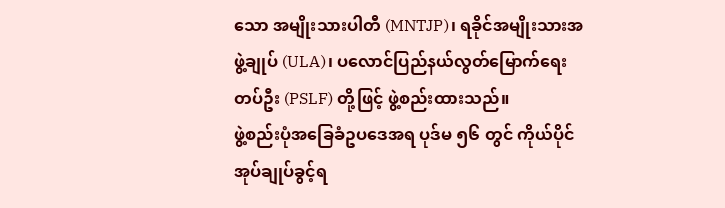သော အမျိုးသားပါတီ (MNTJP)၊ ရခိုင်အမျိုးသားအဖွဲ့ချုပ် (ULA)၊ ပလောင်ပြည်နယ်လွတ်မြောက်ရေးတပ်ဦး (PSLF) တို့ဖြင့် ဖွဲ့စည်းထားသည်။
ဖွဲ့စည်းပုံအခြေခံဥပဒေအရ ပုဒ်မ ၅၆ တွင် ကိုယ်ပိုင်အုပ်ချုပ်ခွင့်ရ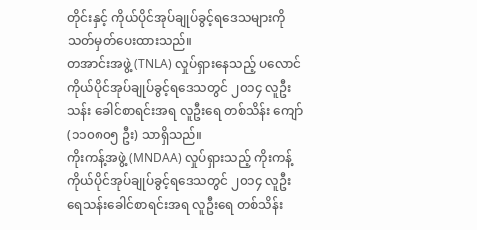တိုင်းနှင့် ကိုယ်ပိုင်အုပ်ချုပ်ခွင့်ရဒေသများကို သတ်မှတ်ပေးထားသည်။
တအာင်းအဖွဲ့ (TNLA) လှုပ်ရှားနေသည့် ပလောင်ကိုယ်ပိုင်အုပ်ချုပ်ခွင့်ရဒေသတွင် ၂၀၁၄ လူဦးသန်း ခေါင်စာရင်းအရ လူဦးရေ တစ်သိန်း ကျော် (၁၁၀၈၀၅ ဦး) သာရှိသည်။
ကိုးကန့်အဖွဲ့ (MNDAA) လှုပ်ရှားသည့် ကိုးကန့်ကိုယ်ပိုင်အုပ်ချုပ်ခွင့်ရဒေသတွင် ၂၀၁၄ လူဦးရေသန်းခေါင်စာရင်းအရ လူဦးရေ တစ်သိန်း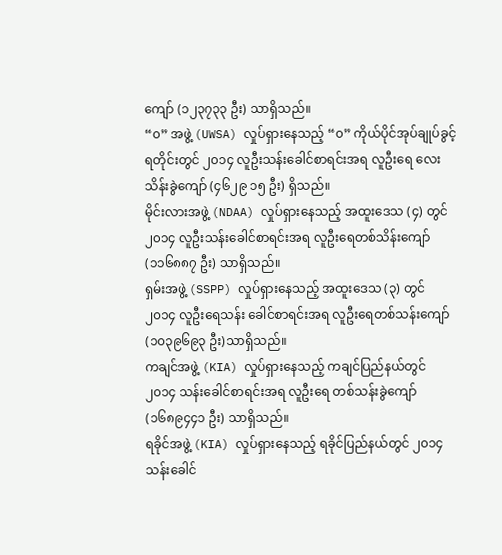ကျော် (၁၂၃၇၃၃ ဦး) သာရှိသည်။
“၀” အဖွဲ့ (UWSA) လှုပ်ရှားနေသည့် “၀” ကိုယ်ပိုင်အုပ်ချုပ်ခွင့်ရတိုင်းတွင် ၂၀၁၄ လူဦးသန်းခေါင်စာရင်းအရ လူဦးရေ လေးသိန်းခွဲကျော် (၄၆၂၉ ၁၅ ဦး) ရှိသည်။
မိုင်းလားအဖွဲ့ (NDAA) လှုပ်ရှားနေသည့် အထူးဒေသ (၄) တွင် ၂၀၁၄ လူဦးသန်းခေါင်စာရင်းအရ လူဦးရေတစ်သိန်းကျော် (၁၁၆၈၈၇ ဦး) သာရှိသည်။
ရှမ်းအဖွဲ့ (SSPP) လှုပ်ရှားနေသည့် အထူးဒေသ (၃) တွင် ၂၀၁၄ လူဦးရေသန်း ခေါင်စာရင်းအရ လူဦးရေတစ်သန်းကျော် (၁၀၃၉၆၉၃ ဦး)သာရှိသည်။
ကချင်အဖွဲ့ (KIA) လှုပ်ရှားနေသည့် ကချင်ပြည်နယ်တွင် ၂၀၁၄ သန်းခေါင်စာရင်းအရ လူဦးရေ တစ်သန်းခွဲကျော် (၁၆၈၉၄၄၁ ဦး) သာရှိသည်။
ရခိုင်အဖွဲ့ (KIA) လှုပ်ရှားနေသည့် ရခိုင်ပြည်နယ်တွင် ၂၀၁၄ သန်းခေါင်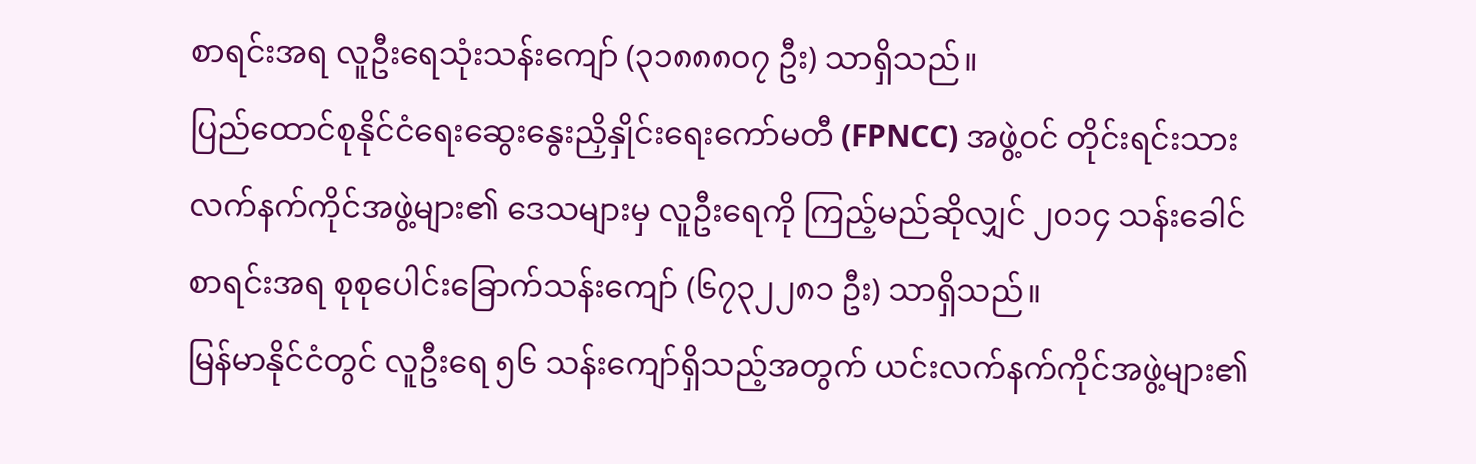စာရင်းအရ လူဦးရေသုံးသန်းကျော် (၃၁၈၈၈၀၇ ဦး) သာရှိသည်။
ပြည်ထောင်စုနိုင်ငံရေးဆွေးနွေးညှိနှိုင်းရေးကော်မတီ (FPNCC) အဖွဲ့ဝင် တိုင်းရင်းသားလက်နက်ကိုင်အဖွဲ့များ၏ ဒေသများမှ လူဦးရေကို ကြည့်မည်ဆိုလျှင် ၂၀၁၄ သန်းခေါင် စာရင်းအရ စုစုပေါင်းခြောက်သန်းကျော် (၆၇၃၂၂၈၁ ဦး) သာရှိသည်။
မြန်မာနိုင်ငံတွင် လူဦးရေ ၅၆ သန်းကျော်ရှိသည့်အတွက် ယင်းလက်နက်ကိုင်အဖွဲ့များ၏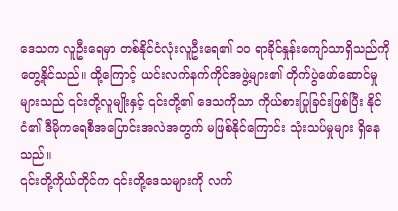ဒေသက လူဦးရေမှာ တစ်နိုင်ငံလုံးလူဦးရေ၏ ၁၀ ရာခိုင်နှုန်းကျော်သာရှိသည်ကို တွေ့နိုင်သည်။ ထို့ကြောင့် ယင်းလက်နက်ကိုင်အဖွဲ့များ၏ တိုက်ပွဲဖော်ဆောင်မှုများသည် ၎င်းတို့လူမျိုးနှင့် ၎င်းတို့၏ ဒေသကိုသာ ကိုယ်စားပြုခြင်းဖြစ်ပြီး နိုင်ငံ၏ ဒီမိုကရေစီအပြောင်းအလဲအတွက် မဖြစ်နိုင်ကြောင်း သုံးသပ်မှုများ ရှိနေသည်။
၎င်းတို့ကိုယ်တိုင်က ၎င်းတို့ဒေသများကို လက်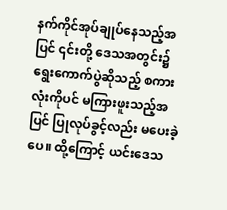နက်ကိုင်အုပ်ချုပ်နေသည့်အပြင် ၎င်းတို့ ဒေသအတွင်း၌ ရွေးကောက်ပွဲဆိုသည့် စကားလုံးကိုပင် မကြားဖူးသည့်အပြင် ပြုလုပ်ခွင့်လည်း မပေးခဲ့ပေ။ ထို့ကြောင့် ယင်းဒေသ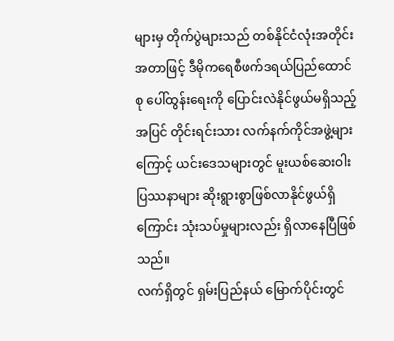များမှ တိုက်ပွဲများသည် တစ်နိုင်ငံလုံးအတိုင်းအတာဖြင့် ဒီမိုကရေစီဖက်ဒရယ်ပြည်ထောင်စု ပေါ်ထွန်းရေးကို ပြောင်းလဲနိုင်ဖွယ်မရှိသည့်အပြင် တိုင်းရင်းသား လက်နက်ကိုင်အဖွဲ့များကြောင့် ယင်းဒေသများတွင် မူးယစ်ဆေးဝါးပြဿနာများ ဆိုးရွားစွာဖြစ်လာနိုင်ဖွယ်ရှိကြောင်း သုံးသပ်မှုများလည်း ရှိလာနေပြီဖြစ်သည်။
လက်ရှိတွင် ရှမ်းပြည်နယ် မြောက်ပိုင်းတွင်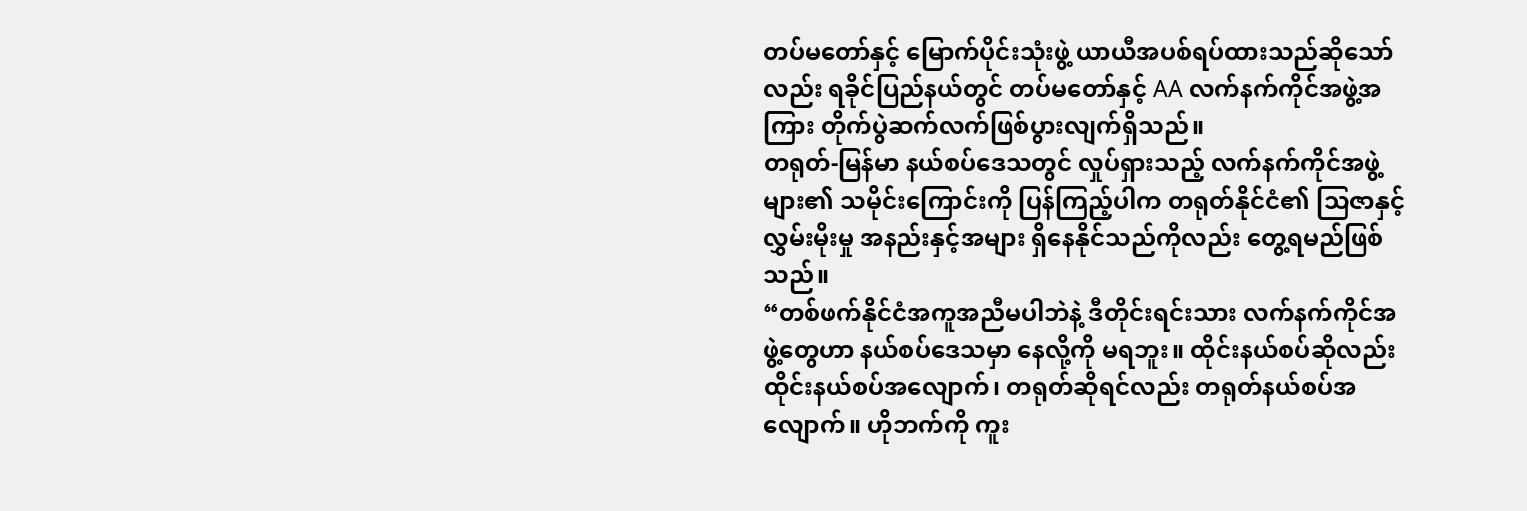တပ်မတော်နှင့် မြောက်ပိုင်းသုံးဖွဲ့ ယာယီအပစ်ရပ်ထားသည်ဆိုသော်လည်း ရခိုင်ပြည်နယ်တွင် တပ်မတော်နှင့် AA လက်နက်ကိုင်အဖွဲ့အကြား တိုက်ပွဲဆက်လက်ဖြစ်ပွားလျက်ရှိသည်။
တရုတ်-မြန်မာ နယ်စပ်ဒေသတွင် လှုပ်ရှားသည့် လက်နက်ကိုင်အဖွဲ့များ၏ သမိုင်းကြောင်းကို ပြန်ကြည့်ပါက တရုတ်နိုင်ငံ၏ သြဇာနှင့် လွှမ်းမိုးမှု အနည်းနှင့်အများ ရှိနေနိုင်သည်ကိုလည်း တွေ့ရမည်ဖြစ်သည်။
“တစ်ဖက်နိုင်ငံအကူအညီမပါဘဲနဲ့ ဒီတိုင်းရင်းသား လက်နက်ကိုင်အဖွဲ့တွေဟာ နယ်စပ်ဒေသမှာ နေလို့ကို မရဘူး။ ထိုင်းနယ်စပ်ဆိုလည်း ထိုင်းနယ်စပ်အလျောက်၊ တရုတ်ဆိုရင်လည်း တရုတ်နယ်စပ်အလျောက်။ ဟိုဘက်ကို ကူး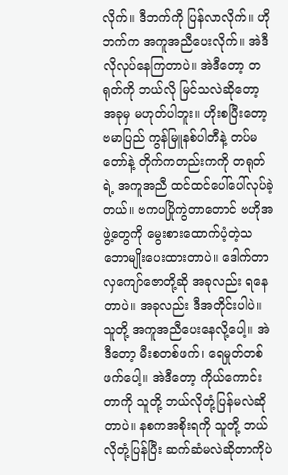လိုက်။ ဒီဘက်ကို ပြန်လာလိုက်။ ဟိုဘက်က အကူအညီပေးလိုက်။ အဲဒီလိုလုပ်နေကြတာပဲ။ အဲဒီတော့ တရုတ်ကို ဘယ်လို မြင်သလဲဆိုတော့ အခုမှ မဟုတ်ပါဘူး။ ဟိုးစပြီးတော့ ဗမာပြည် ကွန်မြူနစ်ပါတီနဲ့ တပ်မတော်နဲ့ တိုက်ကတည်းကကို တရုတ်ရဲ့ အကူအညီ ထင်ထင်ပေါ်ပေါ်လုပ်ခဲ့တယ်။ ဗကပပြိုကွဲတာတောင် ဗဟိုအဖွဲ့တွေကို မွေးစားထောက်ပံ့တဲ့သဘောမျိုးပေးထားတာပဲ။ ဒေါက်တာလှကျော်ဇောတို့ဆို အခုလည်း ရနေတာပဲ။ အခုလည်း ဒီအတိုင်းပါပဲ။ သူတို့ အကူအညီပေးနေလို့ပေါ့။ အဲဒီတော့ မီးစတစ်ဖက်၊ ရေမှုတ်တစ်ဖက်ပေါ့။ အဲဒီတော့ ကိုယ်ကောင်းတာကို သူတို့ ဘယ်လိုတုံ့ပြန်မလဲဆိုတာပဲ။ နစကအစိုးရကို သူတို့ ဘယ်လိုတုံ့ပြန်ပြီး ဆက်ဆံမလဲဆိုတာကိုပဲ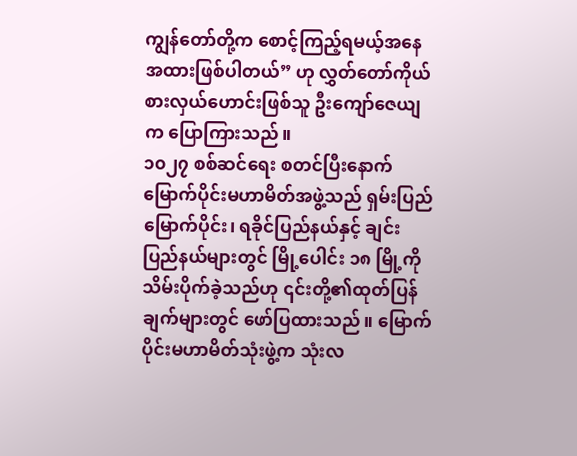ကျွန်တော်တို့က စောင့်ကြည့်ရမယ့်အနေအထားဖြစ်ပါတယ်” ဟု လွှတ်တော်ကိုယ်စားလှယ်ဟောင်းဖြစ်သူ ဦးကျော်ဇေယျက ပြောကြားသည်။
၁၀၂၇ စစ်ဆင်ရေး စတင်ပြီးနောက် မြောက်ပိုင်းမဟာမိတ်အဖွဲ့သည် ရှမ်းပြည်မြောက်ပိုင်း၊ ရခိုင်ပြည်နယ်နှင့် ချင်းပြည်နယ်များတွင် မြို့ပေါင်း ၁၈ မြို့ကို သိမ်းပိုက်ခဲ့သည်ဟု ၎င်းတို့၏ထုတ်ပြန်ချက်များတွင် ဖော်ပြထားသည်။ မြောက်ပိုင်းမဟာမိတ်သုံးဖွဲ့က သုံးလ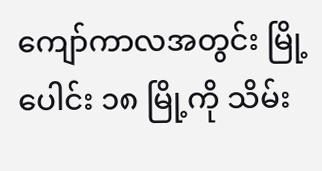ကျော်ကာလအတွင်း မြို့ပေါင်း ၁၈ မြို့ကို သိမ်း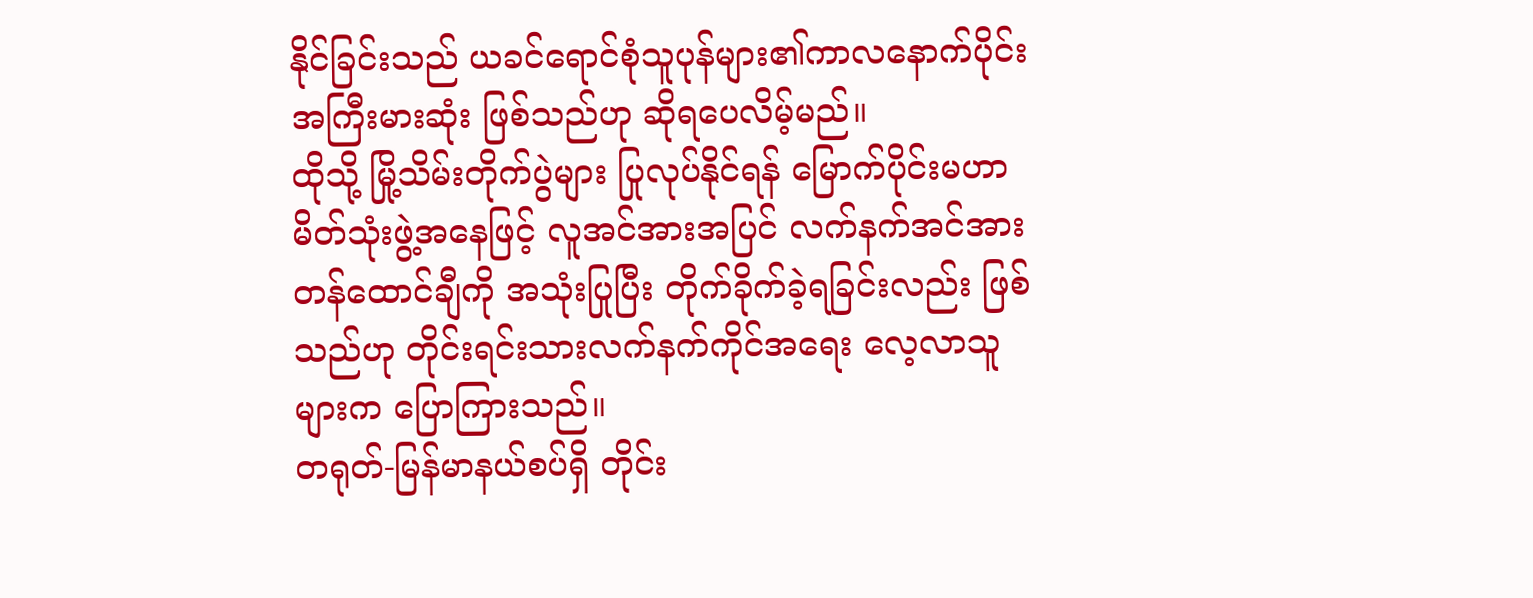နိုင်ခြင်းသည် ယခင်ရောင်စုံသူပုန်များ၏ကာလနောက်ပိုင်း အကြီးမားဆုံး ဖြစ်သည်ဟု ဆိုရပေလိမ့်မည်။
ထိုသို့ မြို့သိမ်းတိုက်ပွဲများ ပြုလုပ်နိုင်ရန် မြောက်ပိုင်းမဟာမိတ်သုံးဖွဲ့အနေဖြင့် လူအင်အားအပြင် လက်နက်အင်အား တန်ထောင်ချီကို အသုံးပြုပြီး တိုက်ခိုက်ခဲ့ရခြင်းလည်း ဖြစ်သည်ဟု တိုင်းရင်းသားလက်နက်ကိုင်အရေး လေ့လာသူများက ပြောကြားသည်။
တရုတ်-မြန်မာနယ်စပ်ရှိ တိုင်း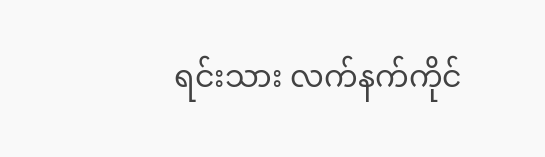ရင်းသား လက်နက်ကိုင်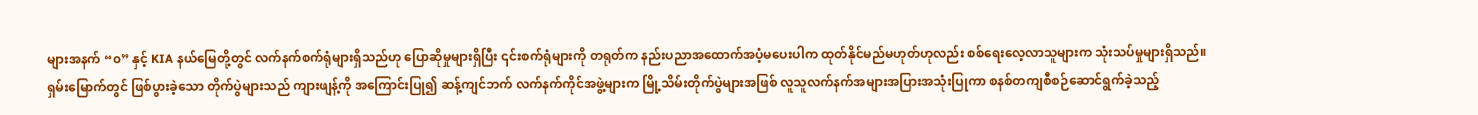များအနက် “၀” နှင့် KIA နယ်မြေတို့တွင် လက်နက်စက်ရုံများရှိသည်ဟု ပြောဆိုမှုများရှိပြီး ၎င်းစက်ရုံများကို တရုတ်က နည်းပညာအထောက်အပံ့မပေးပါက ထုတ်နိုင်မည်မဟုတ်ဟုလည်း စစ်ရေးလေ့လာသူများက သုံးသပ်မှုများရှိသည်။
ရှမ်းမြောက်တွင် ဖြစ်ပွားခဲ့သော တိုက်ပွဲများသည် ကျားဖျန့်ကို အကြောင်းပြု၍ ဆန့်ကျင်ဘက် လက်နက်ကိုင်အဖွဲ့များက မြို့သိမ်းတိုက်ပွဲများအဖြစ် လူသူလက်နက်အများအပြားအသုံးပြုကာ စနစ်တကျစီစဉ်ဆောင်ရွက်ခဲ့သည့်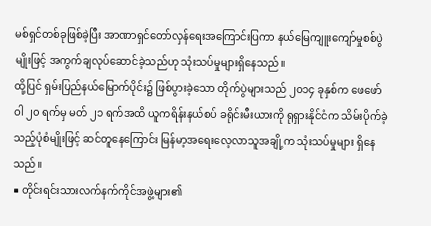မစ်ရှင်တစ်ခုဖြစ်ခဲ့ပြီး အာဏာရှင်တော်လှန်ရေးအကြောင်းပြကာ နယ်မြေကျူးကျော်မှုစစ်ပွဲမျိုးဖြင့် အကွက်ချလုပ်ဆောင်ခဲ့သည်ဟု သုံးသပ်မှုများရှိနေသည်။
ထို့ပြင် ရှမ်းပြည်နယ်မြောက်ပိုင်း၌ ဖြစ်ပွားခဲ့သော တိုက်ပွဲများသည် ၂၀၁၄ ခုနှစ်က ဖေဖော်ဝါ ၂၀ ရက်မှ မတ် ၂၁ ရက်အထိ ယူကရိန်းနယ်စပ် ခရိုင်းမီးယားကို ရုရှားနိုင်ငံက သိမ်းပိုက်ခဲ့သည့်ပုံစံမျိုးဖြင့် ဆင်တူနေကြောင်း မြန်မာ့အရေးလေ့လာသူအချို့က သုံးသပ်မှုများ ရှိနေသည်။
■ တိုင်းရင်းသားလက်နက်ကိုင်အဖွဲ့များ၏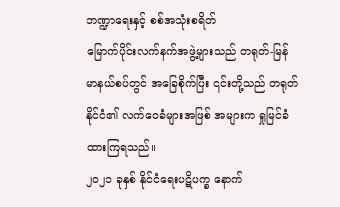ဘဏ္ဍာရေးနှင့် စစ်အသုံးစရိတ်
မြောက်ပိုင်းလက်နက်အဖွဲ့များသည် တရုတ်-မြန်မာနယ်စပ်တွင် အခြေစိုက်ပြီး ၎င်းတို့သည် တရုတ်နိုင်ငံ၏ လက်ဝေခံများအဖြစ် အများက ရှုမြင်ခံထားကြရသည်။
၂၀၂၁ ခုနှစ် နိုင်ငံရေးပဋိပက္ခ နောက်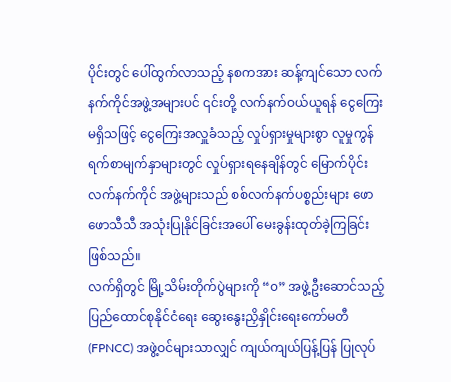ပိုင်းတွင် ပေါ်ထွက်လာသည့် နစကအား ဆန့်ကျင်သော လက်နက်ကိုင်အဖွဲ့အများပင် ၎င်းတို့ လက်နက်ဝယ်ယူရန် ငွေကြေးမရှိသဖြင့် ငွေကြေးအလှူခံသည့် လှုပ်ရှားမှုများစွာ လူမှုကွန်ရက်စာမျက်နှာများတွင် လှုပ်ရှားရနေချိန်တွင် မြောက်ပိုင်းလက်နက်ကိုင် အဖွဲ့များသည် စစ်လက်နက်ပစ္စည်းများ ဖောဖောသီသီ အသုံးပြုနိုင်ခြင်းအပေါ် မေးခွန်းထုတ်ခဲ့ကြခြင်းဖြစ်သည်။
လက်ရှိတွင် မြို့သိမ်းတိုက်ပွဲများကို “၀” အဖွဲ့ဦးဆောင်သည့် ပြည်ထောင်စုနိုင်ငံရေး ဆွေးနွေးညှိနှိုင်းရေးကော်မတီ (FPNCC) အဖွဲ့ဝင်များသာလျှင် ကျယ်ကျယ်ပြန့်ပြန် ပြုလုပ်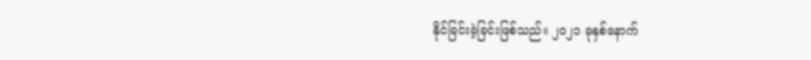နိုင်ခြင်းခဲ့ခြင်းဖြစ်သည်။ ၂၀၂၁ ခုနှစ်နောက်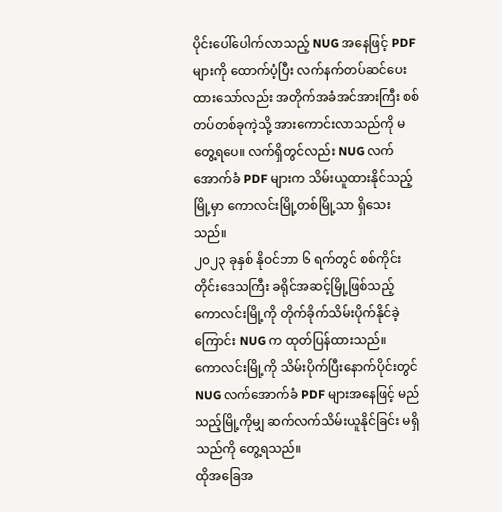ပိုင်းပေါ်ပေါက်လာသည့် NUG အနေဖြင့် PDF များကို ထောက်ပံ့ပြီး လက်နက်တပ်ဆင်ပေးထားသော်လည်း အတိုက်အခံအင်အားကြီး စစ်တပ်တစ်ခုကဲ့သို့ အားကောင်းလာသည်ကို မတွေ့ရပေ။ လက်ရှိတွင်လည်း NUG လက်အောက်ခံ PDF များက သိမ်းယူထားနိုင်သည့် မြို့မှာ ကောလင်းမြို့တစ်မြို့သာ ရှိသေးသည်။
၂၀၂၃ ခုနှစ် နိုဝင်ဘာ ၆ ရက်တွင် စစ်ကိုင်းတိုင်းဒေသကြီး ခရိုင်အဆင့်မြို့ဖြစ်သည့် ကောလင်းမြို့ကို တိုက်ခိုက်သိမ်းပိုက်နိုင်ခဲ့ကြောင်း NUG က ထုတ်ပြန်ထားသည်။
ကောလင်းမြို့ကို သိမ်းပိုက်ပြီးနောက်ပိုင်းတွင် NUG လက်အောက်ခံ PDF များအနေဖြင့် မည်သည့်မြို့ကိုမျှ ဆက်လက်သိမ်းယူနိုင်ခြင်း မရှိသည်ကို တွေ့ရသည်။
ထိုအခြေအ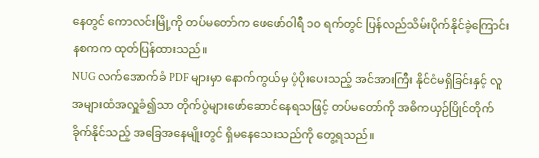နေတွင် ကောလင်းမြို့ကို တပ်မတော်က ဖေဖော်ဝါရီ ၁၀ ရက်တွင် ပြန်လည်သိမ်းပိုက်နိုင်ခဲ့ကြောင်း နစကက ထုတ်ပြန်ထားသည်။
NUG လက်အောက်ခံ PDF များမှာ နောက်ကွယ်မှ ပံ့ပိုးပေးသည့် အင်အားကြီး နိုင်ငံမရှိခြင်းနှင့် လူအများထံအလှူခံ၍သာ တိုက်ပွဲများဖော်ဆောင်နေရသဖြင့် တပ်မတော်ကို အဓိကယှဉ်ပြိုင်တိုက်ခိုက်နိုင်သည့် အခြေအနေမျိုးတွင် ရှိမနေသေးသည်ကို တွေ့ရသည်။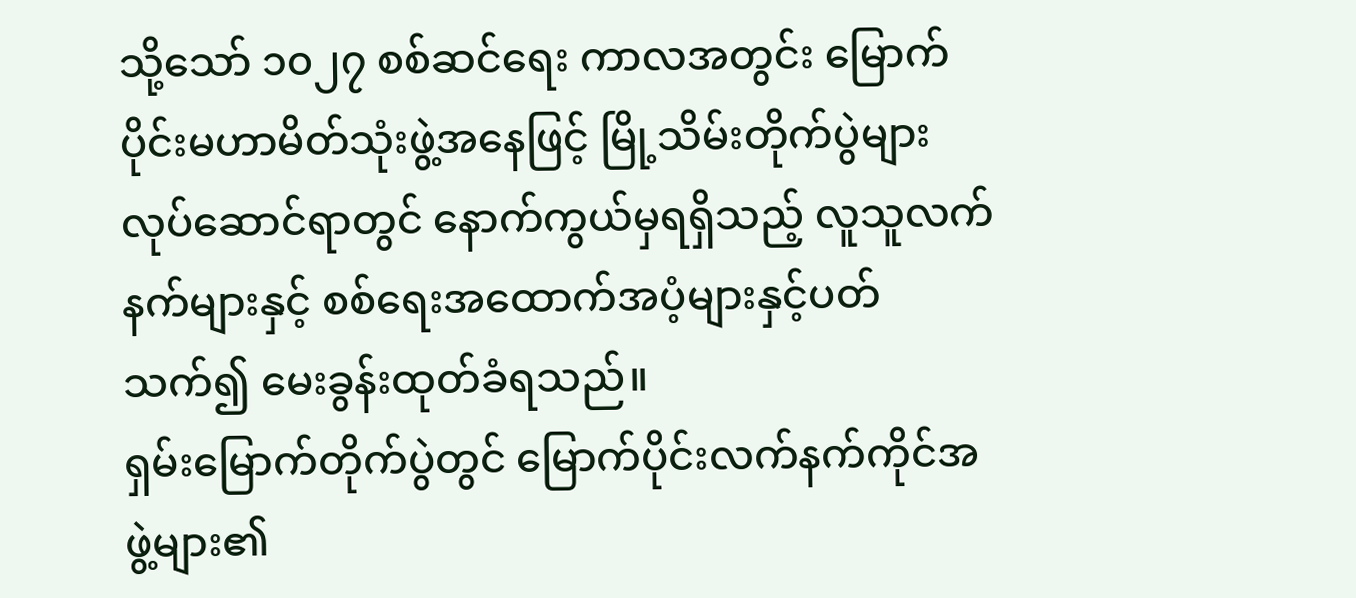သို့သော် ၁၀၂၇ စစ်ဆင်ရေး ကာလအတွင်း မြောက်ပိုင်းမဟာမိတ်သုံးဖွဲ့အနေဖြင့် မြို့သိမ်းတိုက်ပွဲများ လုပ်ဆောင်ရာတွင် နောက်ကွယ်မှရရှိသည့် လူသူလက်နက်များနှင့် စစ်ရေးအထောက်အပံ့များနှင့်ပတ်သက်၍ မေးခွန်းထုတ်ခံရသည်။
ရှမ်းမြောက်တိုက်ပွဲတွင် မြောက်ပိုင်းလက်နက်ကိုင်အဖွဲ့များ၏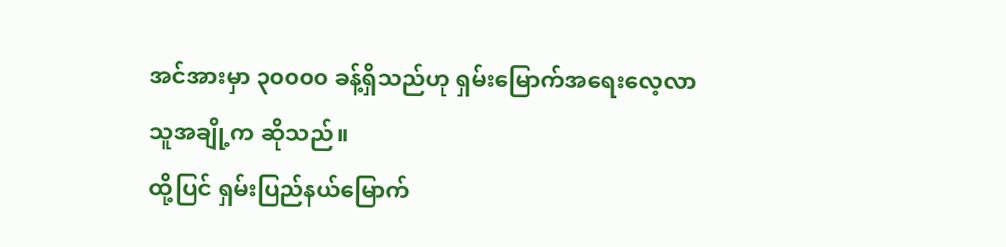အင်အားမှာ ၃၀၀၀၀ ခန့်ရှိသည်ဟု ရှမ်းမြောက်အရေးလေ့လာသူအချို့က ဆိုသည်။
ထို့ပြင် ရှမ်းပြည်နယ်မြောက်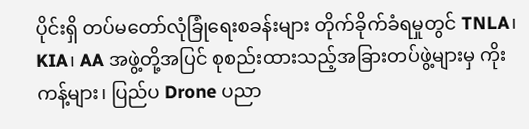ပိုင်းရှိ တပ်မတော်လုံခြုံရေးစခန်းများ တိုက်ခိုက်ခံရမှုတွင် TNLA၊ KIA၊ AA အဖွဲ့တို့အပြင် စုစည်းထားသည့်အခြားတပ်ဖွဲ့များမှ ကိုးကန့်များ၊ ပြည်ပ Drone ပညာ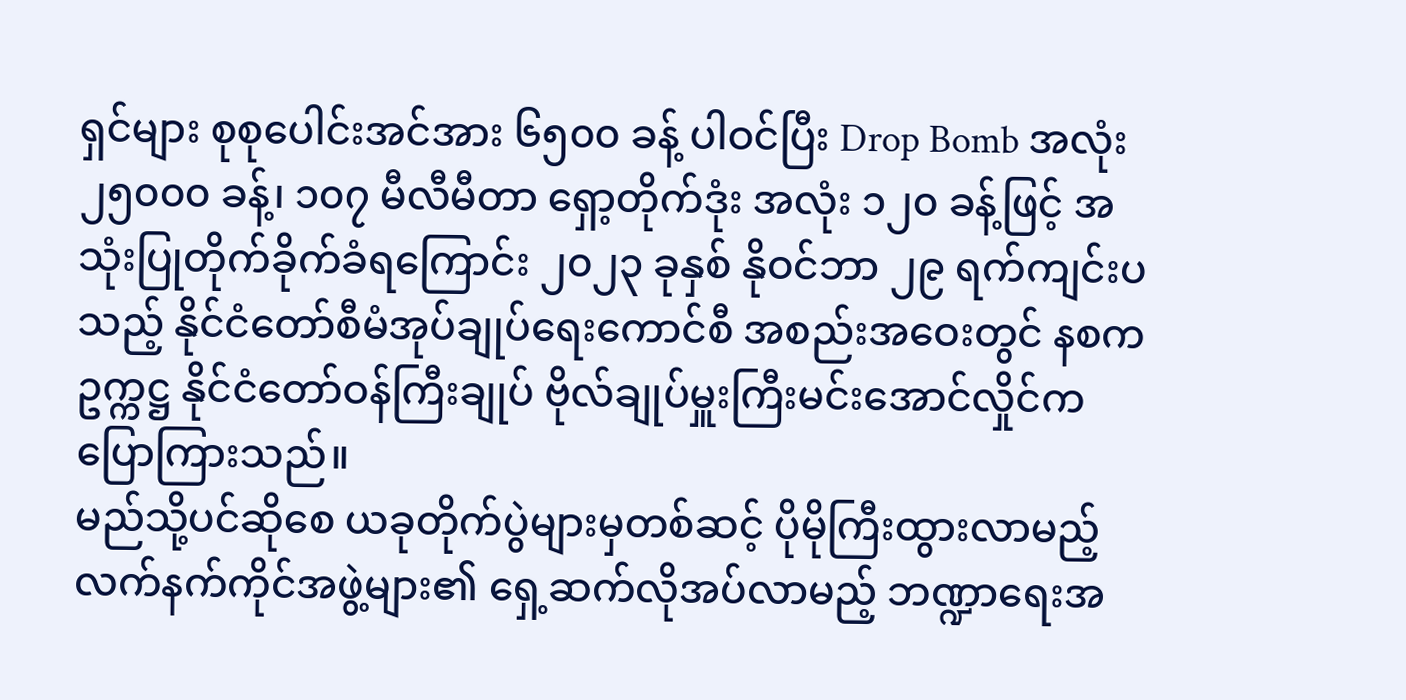ရှင်များ စုစုပေါင်းအင်အား ၆၅၀၀ ခန့် ပါဝင်ပြီး Drop Bomb အလုံး ၂၅၀၀၀ ခန့်၊ ၁၀၇ မီလီမီတာ ရှော့တိုက်ဒုံး အလုံး ၁၂၀ ခန့်ဖြင့် အသုံးပြုတိုက်ခိုက်ခံရကြောင်း ၂၀၂၃ ခုနှစ် နိုဝင်ဘာ ၂၉ ရက်ကျင်းပသည့် နိုင်ငံတော်စီမံအုပ်ချုပ်ရေးကောင်စီ အစည်းအဝေးတွင် နစကဥက္ကဋ္ဌ နိုင်ငံတော်ဝန်ကြီးချုပ် ဗိုလ်ချုပ်မှူးကြီးမင်းအောင်လှိုင်က ပြောကြားသည်။
မည်သို့ပင်ဆိုစေ ယခုတိုက်ပွဲများမှတစ်ဆင့် ပိုမိုကြီးထွားလာမည့် လက်နက်ကိုင်အဖွဲ့များ၏ ရှေ့ဆက်လိုအပ်လာမည့် ဘဏ္ဍာရေးအ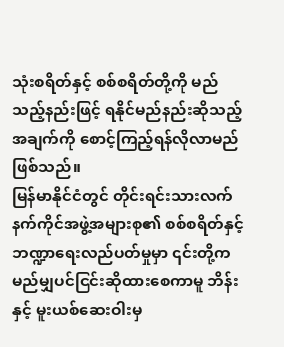သုံးစရိတ်နှင့် စစ်စရိတ်တို့ကို မည်သည့်နည်းဖြင့် ရနိုင်မည်နည်းဆိုသည့်အချက်ကို စောင့်ကြည့်ရန်လိုလာမည်ဖြစ်သည်။
မြန်မာနိုင်ငံတွင် တိုင်းရင်းသားလက်နက်ကိုင်အဖွဲ့အများစု၏ စစ်စရိတ်နှင့် ဘဏ္ဍာရေးလည်ပတ်မှုမှာ ၎င်းတို့က မည်မျှပင်ငြင်းဆိုထားစေကာမူ ဘိန်းနှင့် မူးယစ်ဆေးဝါးမှ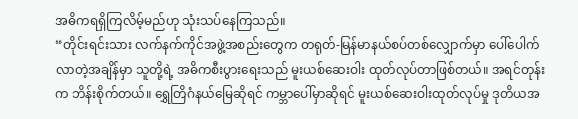အဓိကရရှိကြလိမ့်မည်ဟု သုံးသပ်နေကြသည်။
“တိုင်းရင်းသား လက်နက်ကိုင်အဖွဲ့အစည်းတွေက တရုတ်-မြန်မာနယ်စပ်တစ်လျှောက်မှာ ပေါ်ပေါက်လာတဲ့အချိန်မှာ သူတို့ရဲ့ အဓိကစီးပွားရေးသည် မူးယစ်ဆေးဝါး ထုတ်လုပ်တာဖြစ်တယ်။ အရင်တုန်းက ဘိန်းစိုက်တယ်။ ရွှေတြိဂံနယ်မြေဆိုရင် ကမ္ဘာပေါ်မှာဆိုရင် မူးယစ်ဆေးဝါးထုတ်လုပ်မှု ဒုတိယအ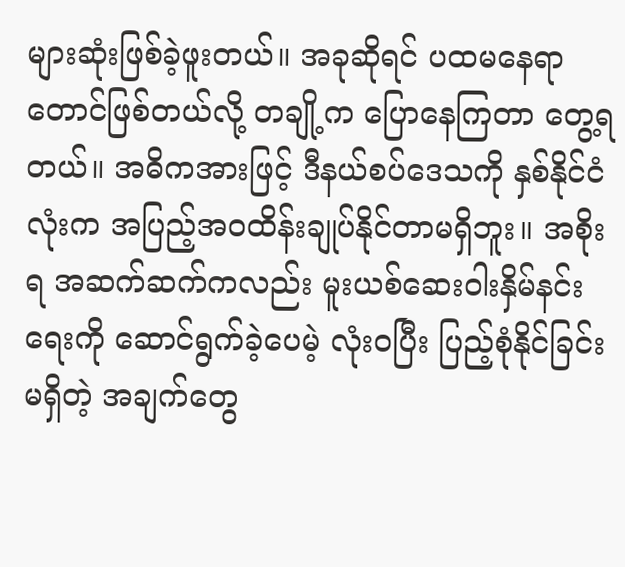များဆုံးဖြစ်ခဲ့ဖူးတယ်။ အခုဆိုရင် ပထမနေရာတောင်ဖြစ်တယ်လို့ တချို့က ပြောနေကြတာ တွေ့ရတယ်။ အဓိကအားဖြင့် ဒီနယ်စပ်ဒေသကို နှစ်နိုင်ငံလုံးက အပြည့်အဝထိန်းချုပ်နိုင်တာမရှိဘူး။ အစိုးရ အဆက်ဆက်ကလည်း မူးယစ်ဆေးဝါးနှိမ်နင်းရေးကို ဆောင်ရွက်ခဲ့ပေမဲ့ လုံးဝပြီး ပြည့်စုံနိုင်ခြင်းမရှိတဲ့ အချက်တွေ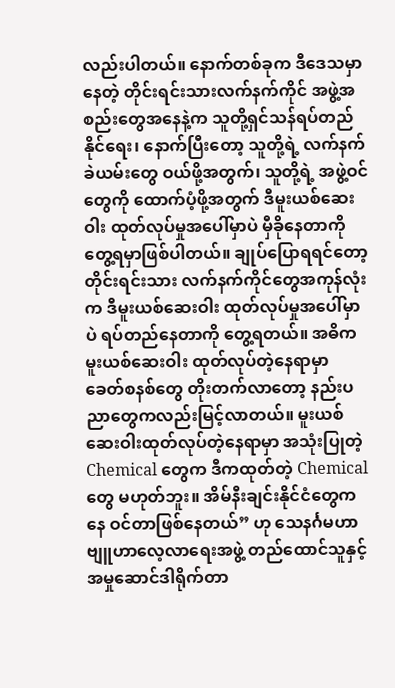လည်းပါတယ်။ နောက်တစ်ခုက ဒီဒေသမှာနေတဲ့ တိုင်းရင်းသားလက်နက်ကိုင် အဖွဲ့အစည်းတွေအနေနဲ့က သူတို့ရှင်သန်ရပ်တည်နိုင်ရေး၊ နောက်ပြီးတော့ သူတို့ရဲ့ လက်နက်ခဲယမ်းတွေ ဝယ်ဖို့အတွက်၊ သူတို့ရဲ့ အဖွဲ့ဝင်တွေကို ထောက်ပံ့ဖို့အတွက် ဒီမူးယစ်ဆေးဝါး ထုတ်လုပ်မှုအပေါ်မှာပဲ မှီခိုနေတာကို တွေ့ရမှာဖြစ်ပါတယ်။ ချုပ်ပြောရရင်တော့ တိုင်းရင်းသား လက်နက်ကိုင်တွေအကုန်လုံးက ဒီမူးယစ်ဆေးဝါး ထုတ်လုပ်မှုအပေါ်မှာပဲ ရပ်တည်နေတာကို တွေ့ရတယ်။ အဓိက မူးယစ်ဆေးဝါး ထုတ်လုပ်တဲ့နေရာမှာ ခေတ်စနစ်တွေ တိုးတက်လာတော့ နည်းပညာတွေကလည်းမြင့်လာတယ်။ မူးယစ်ဆေးဝါးထုတ်လုပ်တဲ့နေရာမှာ အသုံးပြုတဲ့ Chemical တွေက ဒီကထုတ်တဲ့ Chemical တွေ မဟုတ်ဘူး။ အိမ်နီးချင်းနိုင်ငံတွေကနေ ဝင်တာဖြစ်နေတယ်” ဟု သေနင်္ဂမဟာဗျူဟာလေ့လာရေးအဖွဲ့ တည်ထောင်သူနှင့် အမှုဆောင်ဒါရိုက်တာ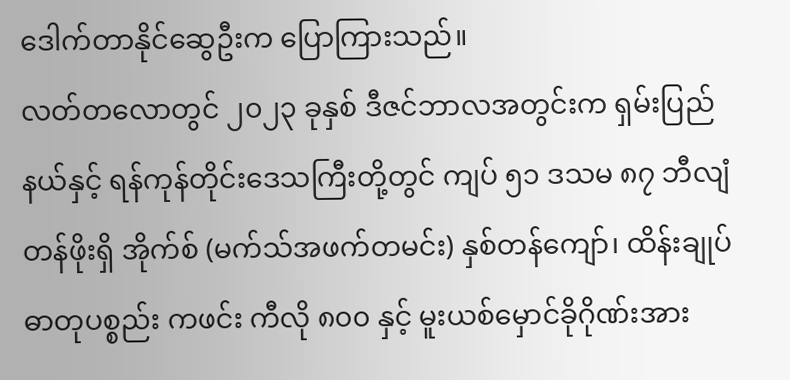ဒေါက်တာနိုင်ဆွေဦးက ပြောကြားသည်။
လတ်တလောတွင် ၂၀၂၃ ခုနှစ် ဒီဇင်ဘာလအတွင်းက ရှမ်းပြည်နယ်နှင့် ရန်ကုန်တိုင်းဒေသကြီးတို့တွင် ကျပ် ၅၁ ဒသမ ၈၇ ဘီလျံတန်ဖိုးရှိ အိုက်စ် (မက်သ်အဖက်တမင်း) နှစ်တန်ကျော်၊ ထိန်းချုပ်ဓာတုပစ္စည်း ကဖင်း ကီလို ၈၀၀ နှင့် မူးယစ်မှောင်ခိုဂိုဏ်းအား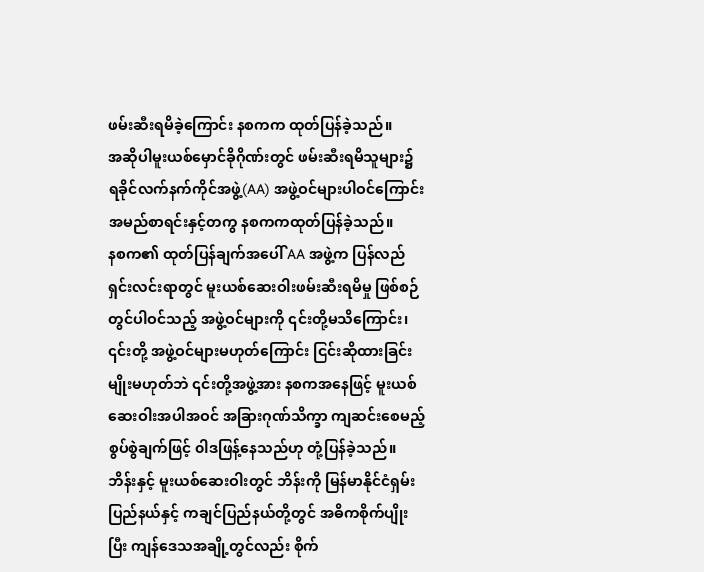ဖမ်းဆီးရမိခဲ့ကြောင်း နစကက ထုတ်ပြန်ခဲ့သည်။
အဆိုပါမူးယစ်မှောင်ခိုဂိုဏ်းတွင် ဖမ်းဆီးရမိသူများ၌ ရခိုင်လက်နက်ကိုင်အဖွဲ့(AA) အဖွဲ့ဝင်များပါဝင်ကြောင်း အမည်စာရင်းနှင့်တကွ နစကကထုတ်ပြန်ခဲ့သည်။
နစက၏ ထုတ်ပြန်ချက်အပေါ် AA အဖွဲ့က ပြန်လည်ရှင်းလင်းရာတွင် မူးယစ်ဆေးဝါးဖမ်းဆီးရမိမှု ဖြစ်စဉ်တွင်ပါဝင်သည့် အဖွဲ့ဝင်များကို ၎င်းတို့မသိကြောင်း၊ ၎င်းတို့ အဖွဲ့ဝင်များမဟုတ်ကြောင်း ငြင်းဆိုထားခြင်း မျိုးမဟုတ်ဘဲ ၎င်းတို့အဖွဲ့အား နစကအနေဖြင့် မူးယစ်ဆေးဝါးအပါအဝင် အခြားဂုဏ်သိက္ခာ ကျဆင်းစေမည့်စွပ်စွဲချက်ဖြင့် ၀ါဒဖြန့်နေသည်ဟု တုံ့ပြန်ခဲ့သည်။
ဘိန်းနှင့် မူးယစ်ဆေးဝါးတွင် ဘိန်းကို မြန်မာနိုင်ငံရှမ်းပြည်နယ်နှင့် ကချင်ပြည်နယ်တို့တွင် အဓိကစိုက်ပျိုးပြီး ကျန်ဒေသအချို့တွင်လည်း စိုက်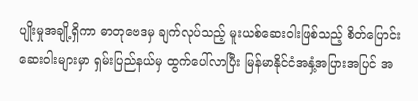ပျိုးမှုအချို့ရှိကာ ဓာတုဗေဒမှ ချက်လုပ်သည့် မူးယစ်ဆေးဝါးဖြစ်သည့် စိတ်ပြောင်းဆေးဝါးများမှာ ရှမ်းပြည်နယ်မှ ထွက်ပေါ်လာပြီး မြန်မာနိုင်ငံအနှံ့အပြားအပြင် အ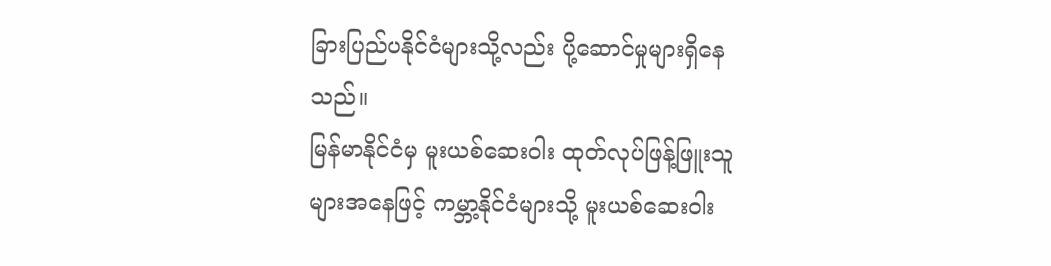ခြားပြည်ပနိုင်ငံများသို့လည်း ပို့ဆောင်မှုများရှိနေသည်။
မြန်မာနိုင်ငံမှ မူးယစ်ဆေးဝါး ထုတ်လုပ်ဖြန့်ဖြူးသူများအနေဖြင့် ကမ္ဘာ့နိုင်ငံများသို့ မူးယစ်ဆေးဝါး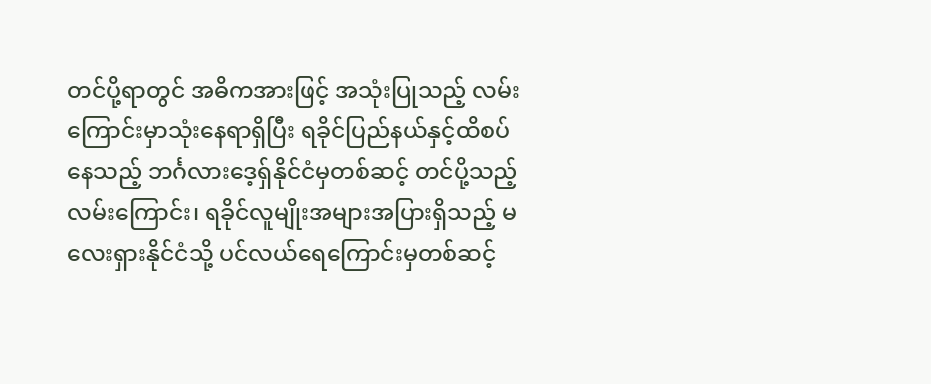တင်ပို့ရာတွင် အဓိကအားဖြင့် အသုံးပြုသည့် လမ်းကြောင်းမှာသုံးနေရာရှိပြီး ရခိုင်ပြည်နယ်နှင့်ထိစပ်နေသည့် ဘင်္ဂလားဒေ့ရှ်နိုင်ငံမှတစ်ဆင့် တင်ပို့သည့် လမ်းကြောင်း၊ ရခိုင်လူမျိုးအများအပြားရှိသည့် မလေးရှားနိုင်ငံသို့ ပင်လယ်ရေကြောင်းမှတစ်ဆင့်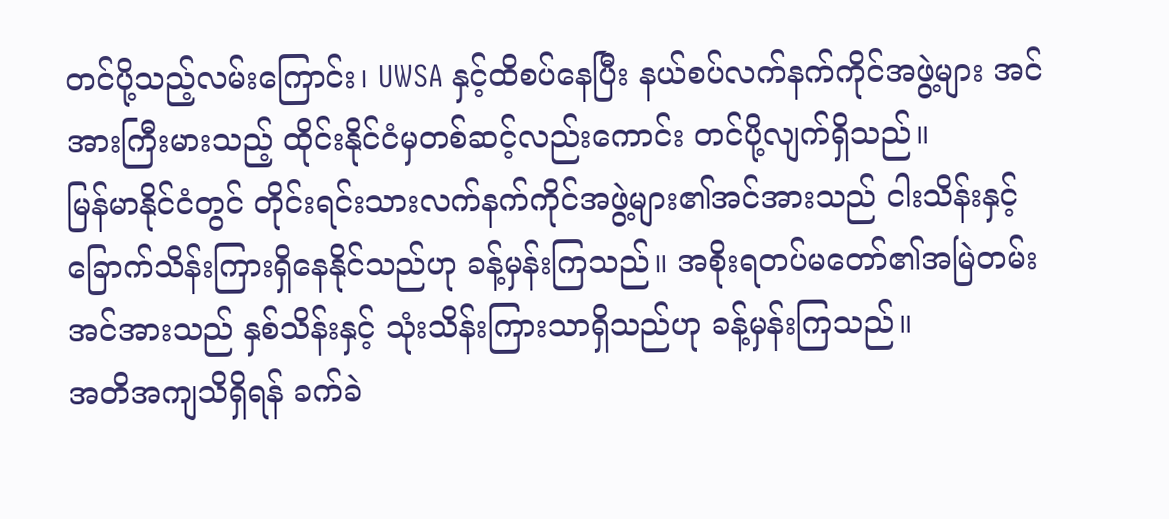တင်ပို့သည့်လမ်းကြောင်း၊ UWSA နှင့်ထိစပ်နေပြီး နယ်စပ်လက်နက်ကိုင်အဖွဲ့များ အင်အားကြီးမားသည့် ထိုင်းနိုင်ငံမှတစ်ဆင့်လည်းကောင်း တင်ပို့လျက်ရှိသည်။
မြန်မာနိုင်ငံတွင် တိုင်းရင်းသားလက်နက်ကိုင်အဖွဲ့များ၏အင်အားသည် ငါးသိန်းနှင့် ခြောက်သိန်းကြားရှိနေနိုင်သည်ဟု ခန့်မှန်းကြသည်။ အစိုးရတပ်မတော်၏အမြဲတမ်းအင်အားသည် နှစ်သိန်းနှင့် သုံးသိန်းကြားသာရှိသည်ဟု ခန့်မှန်းကြသည်။
အတိအကျသိရှိရန် ခက်ခဲ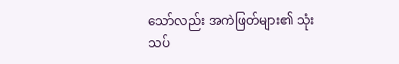သော်လည်း အကဲဖြတ်များ၏ သုံးသပ်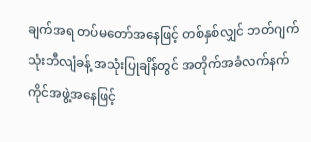ချက်အရ တပ်မတော်အနေဖြင့် တစ်နှစ်လျှင် ဘတ်ဂျက် သုံးဘီလျံခန့် အသုံးပြုချိန်တွင် အတိုက်အခံလက်နက်ကိုင်အဖွဲ့အနေဖြင့်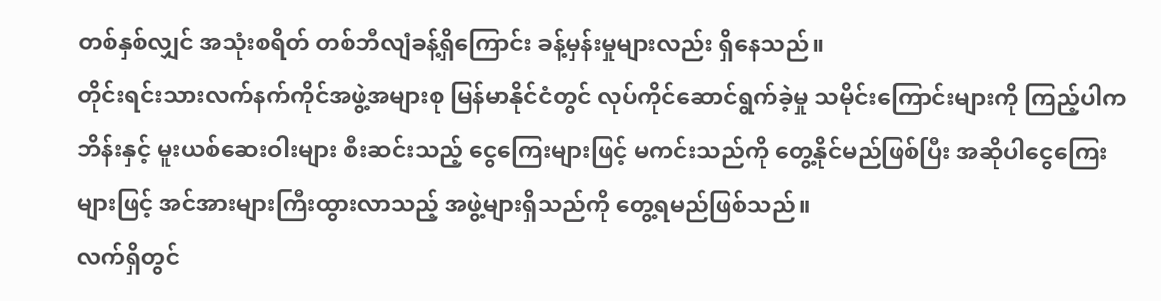တစ်နှစ်လျှင် အသုံးစရိတ် တစ်ဘီလျံခန့်ရှိကြောင်း ခန့်မှန်းမှုများလည်း ရှိနေသည်။
တိုင်းရင်းသားလက်နက်ကိုင်အဖွဲ့အများစု မြန်မာနိုင်ငံတွင် လုပ်ကိုင်ဆောင်ရွက်ခဲ့မှု သမိုင်းကြောင်းများကို ကြည့်ပါက ဘိန်းနှင့် မူးယစ်ဆေးဝါးများ စီးဆင်းသည့် ငွေကြေးများဖြင့် မကင်းသည်ကို တွေ့နိုင်မည်ဖြစ်ပြီး အဆိုပါငွေကြေးများဖြင့် အင်အားများကြီးထွားလာသည့် အဖွဲ့များရှိသည်ကို တွေ့ရမည်ဖြစ်သည်။
လက်ရှိတွင်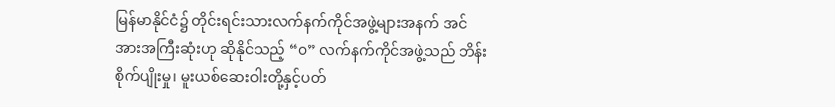မြန်မာနိုင်ငံ၌ တိုင်းရင်းသားလက်နက်ကိုင်အဖွဲ့များအနက် အင်အားအကြီးဆုံးဟု ဆိုနိုင်သည့် “၀” လက်နက်ကိုင်အဖွဲ့သည် ဘိန်းစိုက်ပျိုးမှု၊ မူးယစ်ဆေးဝါးတို့နှင့်ပတ်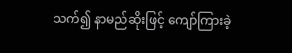သက်၍ နာမည်ဆိုးဖြင့် ကျော်ကြားခဲ့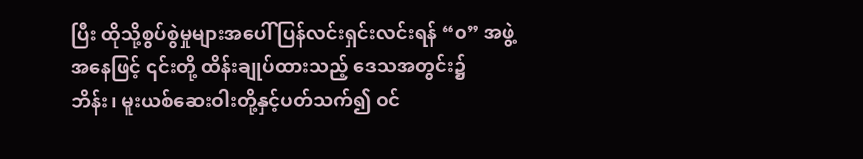ပြီး ထိုသို့စွပ်စွဲမှုများအပေါ် ပြန်လင်းရှင်းလင်းရန် “၀” အဖွဲ့အနေဖြင့် ၎င်းတို့ ထိန်းချုပ်ထားသည့် ဒေသအတွင်း၌ ဘိန်း၊ မူးယစ်ဆေးဝါးတို့နှင့်ပတ်သက်၍ ဝင်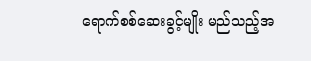ရောက်စစ်ဆေးခွင့်မျိုး မည်သည့်အ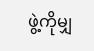ဖွဲ့ကိုမျှ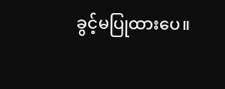ခွင့်မပြုထားပေ။